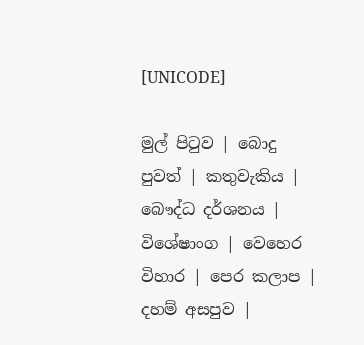[UNICODE]

මුල් පිටුව | බොදු පුවත් | කතුවැකිය | බෞද්ධ දර්ශනය | විශේෂාංග | වෙහෙර විහාර | පෙර කලාප | දහම් අසපුව |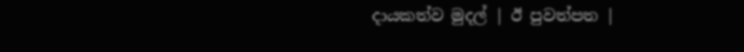දායකත්ව මුදල් | ඊ පුවත්පත |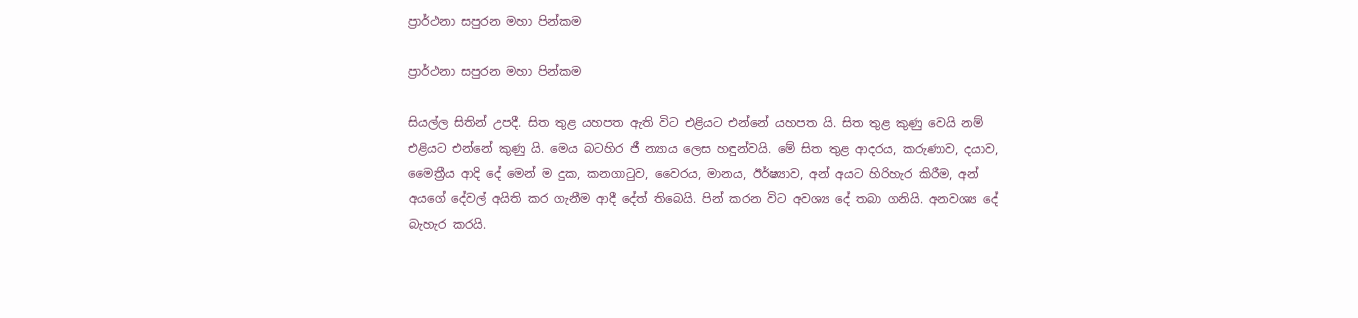ප්‍රාර්ථනා සපුරන මහා පින්කම

ප්‍රාර්ථනා සපුරන මහා පින්කම

සියල්ල සිතින් උපදී. සිත තුළ යහපත ඇති විට එළියට එන්නේ යහපත යි. සිත තුළ කුණු වෙයි නම් එළියට එන්නේ කුණු යි. මෙය බටහිර ජී න්‍යාය ලෙස හඳුන්වයි. මේ සිත තුළ ආදරය, කරුණාව, දයාව, මෛත්‍රීය ආදි දේ මෙන් ම දුක, කනගාටුව, වෛරය, මානය, ඊර්ෂ්‍යාව, අන් අයට හිරිහැර කිරීම, අන් අයගේ දේවල් අයිති කර ගැනීම ආදී දේත් තිබෙයි. පින් කරන විට අවශ්‍ය දේ තබා ගනියි. අනවශ්‍ය දේ බැහැර කරයි.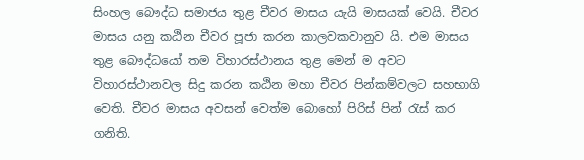සිංහල බෞද්ධ සමාජය තුළ චීවර මාසය යැයි මාසයක් වෙයි. චීවර මාසය යනු කඨින චීවර පූජා කරන කාලවකවානුව යි. එම මාසය තුළ බෞද්ධයෝ තම විහාරස්ථානය තුළ මෙන් ම අවට විහාරස්ථානවල සිදු කරන කඨින මහා චීවර පින්කම්වලට සහභාගි වෙති. චීවර මාසය අවසන් වෙත්ම බොහෝ පිරිස් පින් රැස් කර ගනිති.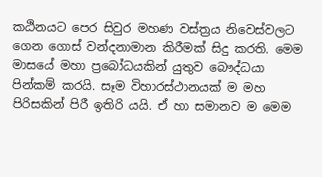කඨිනයට පෙර සිවුර මහණ වස්ත්‍රය නිවෙස්වලට ගෙන ගොස් වන්දනාමාන කිරීමක් සිදු කරති. මෙම මාසයේ මහා ප්‍රබෝධයකින් යුතුව බෞද්ධයා පින්කම් කරයි. සෑම විහාරස්ථානයක් ම මහ පිරිසකින් පිරී ඉතිරි යයි. ඒ හා සමානව ම මෙම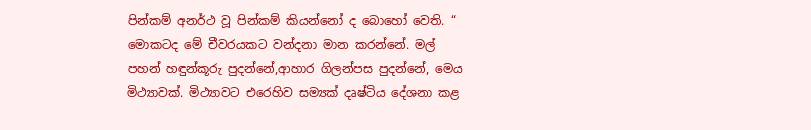පින්කම් අනර්ථ වූ පින්කම් කියන්නෝ ද බොහෝ වෙති. “ මොකටද මේ චීවරයකට වන්දනා මාන කරන්නේ. මල් පහන් හඳුන්කූරු පුදන්නේ,ආහාර ගිලන්පස පුදන්නේ, මෙය මිථ්‍යාවක්. මිථ්‍යාවට එරෙහිව සම්‍යක් දෘෂ්ටිය දේශනා කළ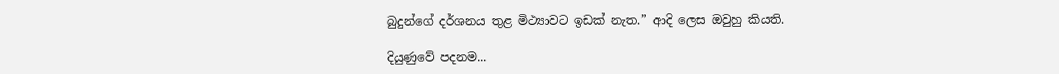බුදුන්ගේ දර්ශනය තුළ මිථ්‍යාවට ඉඩක් නැත.” ආදි ලෙස ඔවුහු කියති.

දියුණුවේ පදනම...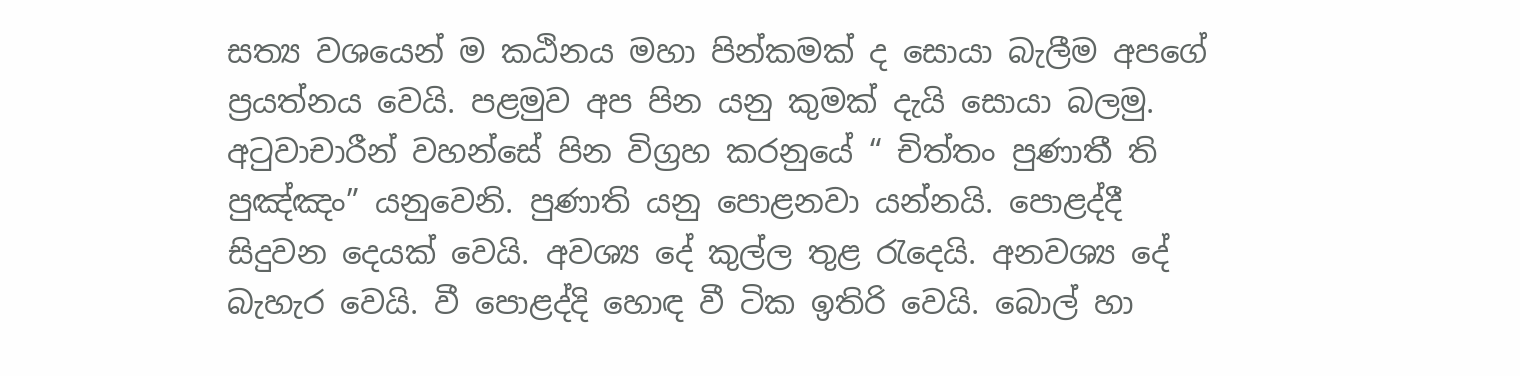සත්‍ය වශයෙන් ම කඨිනය මහා පින්කමක් ද සොයා බැලීම අපගේ ප්‍රයත්නය වෙයි. පළමුව අප පින යනු කුමක් දැයි සොයා බලමු. අටුවාචාරීන් වහන්සේ පින විග්‍රහ කරනුයේ “ චිත්තං පුණාතී ති පුඤ්ඤං” යනුවෙනි. පුණාති යනු පොළනවා යන්නයි. පොළද්දී සිදුවන දෙයක් වෙයි. අවශ්‍ය දේ කුල්ල තුළ රැදෙයි. අනවශ්‍ය දේ බැහැර වෙයි. වී පොළද්දි හොඳ වී ටික ඉතිරි වෙයි. බොල් හා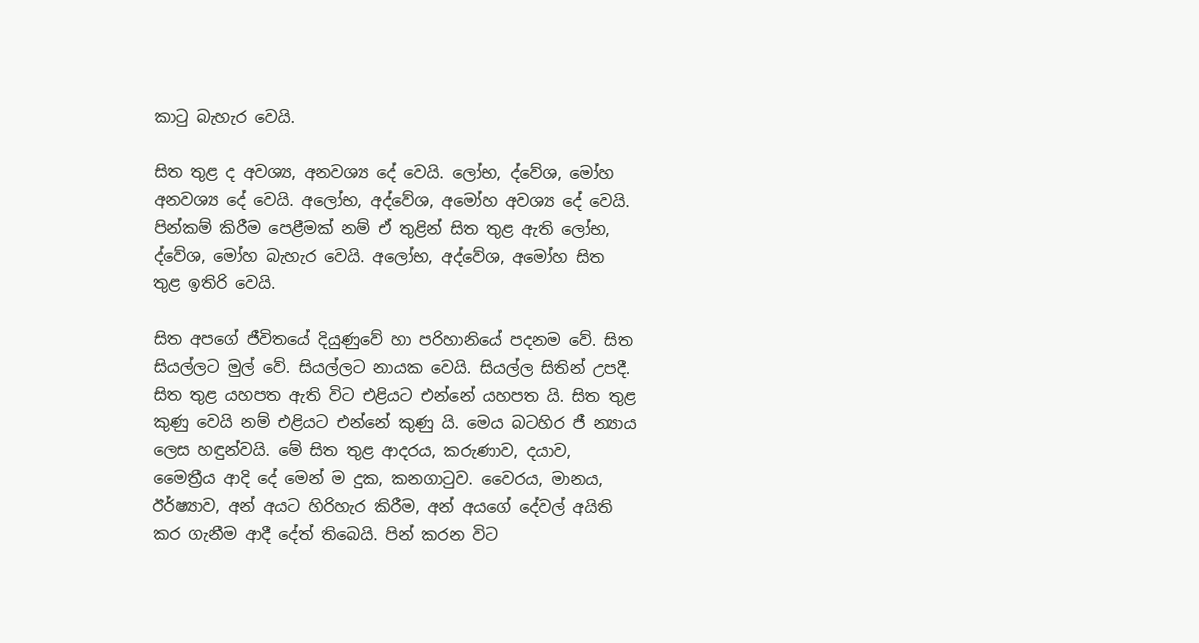කාටු බැහැර වෙයි.

සිත තුළ ද අවශ්‍ය, අනවශ්‍ය දේ වෙයි. ලෝභ, ද්වේශ, මෝහ අනවශ්‍ය දේ වෙයි. අලෝභ, අද්වේශ, අමෝහ අවශ්‍ය දේ වෙයි. පින්කම් කිරීම පෙළීමක් නම් ඒ තුළින් සිත තුළ ඇති ලෝභ, ද්වේශ, මෝහ බැහැර වෙයි. අලෝභ, අද්වේශ, අමෝහ සිත තුළ ඉතිරි වෙයි.

සිත අපගේ ජීවිතයේ දියුණුවේ හා පරිහානියේ පදනම වේ. සිත සියල්ලට මුල් වේ. සියල්ලට නායක වෙයි. සියල්ල සිතින් උපදී. සිත තුළ යහපත ඇති විට එළියට එන්නේ යහපත යි. සිත තුළ කුණු වෙයි නම් එළියට එන්නේ කුණු යි. මෙය බටහිර ජී න්‍යාය ලෙස හඳුන්වයි. මේ සිත තුළ ආදරය, කරුණාව, දයාව, මෛත්‍රීය ආදි දේ මෙන් ම දුක, කනගාටුව. වෛරය, මානය, ඊර්ෂ්‍යාව, අන් අයට හිරිහැර කිරීම, අන් අයගේ දේවල් අයිති කර ගැනීම ආදී දේත් තිබෙයි. පින් කරන විට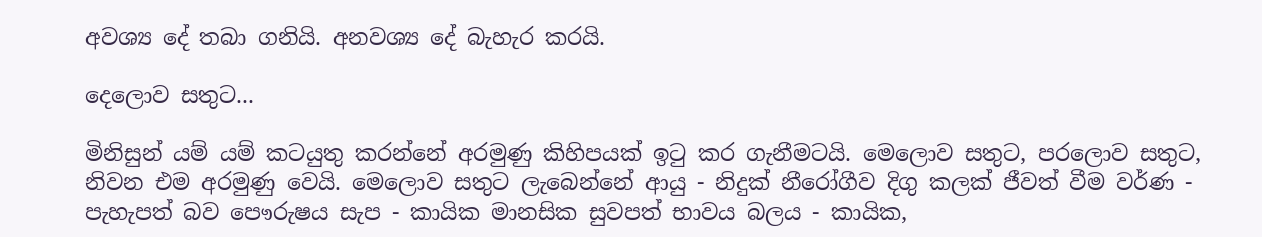අවශ්‍ය දේ තබා ගනියි. අනවශ්‍ය දේ බැහැර කරයි.

දෙලොව සතුට...

මිනිසුන් යම් යම් කටයුතු කරන්නේ අරමුණු කිහිපයක් ඉටු කර ගැනීමටයි. මෙලොව සතුට, පරලොව සතුට, නිවන එම අරමුණු වෙයි. මෙලොව සතුට ලැබෙන්නේ ආයු - නිදුක් නීරෝගීව දිගු කලක් ජීවත් වීම වර්ණ - පැහැපත් බව පෞරුෂය සැප - කායික මානසික සුවපත් භාවය බලය - කායික,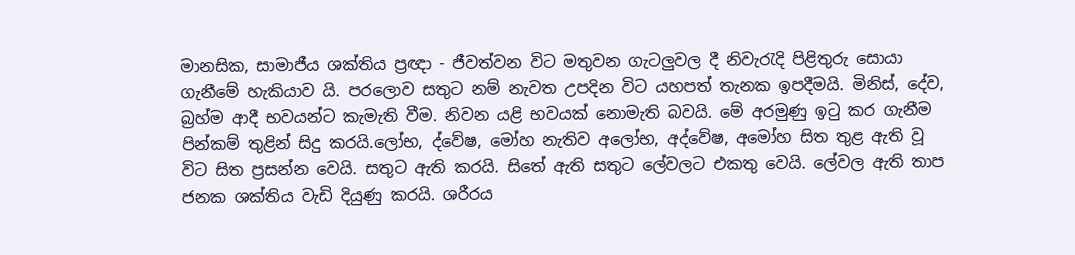මානසික, සාමාජීය ශක්තිය ප්‍රඥා - ජීවත්වන විට මතුවන ගැටලුවල දී නිවැරැදි පිළිතුරු සොයා ගැනීමේ හැකියාව යි. පරලොව සතුට නම් නැවත උපදින විට යහපත් තැනක ඉපදීමයි. මිනිස්, දේව, බ්‍රහ්ම ආදී භවයන්ට කැමැති වීම. නිවන යළි භවයක් නොමැති බවයි. මේ අරමුණු ඉටු කර ගැනීම පින්කම් තුළින් සිදු කරයි.ලෝභ, ද්වේෂ, මෝහ නැතිව අලෝභ, අද්වේෂ, අමෝහ සිත තුළ ඇති වූ විට සිත ප්‍රසන්න වෙයි. සතුට ඇති කරයි. සිතේ ඇති සතුට ලේවලට එකතු වෙයි. ලේවල ඇති තාප ජනක ශක්තිය වැඩි දියුණු කරයි. ශරීරය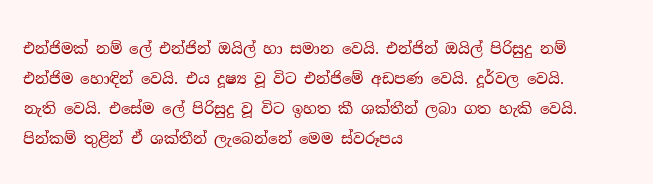එන්ජිමක් නම් ලේ එන්ජින් ඔයිල් හා සමාන වෙයි. එන්ජින් ඔයිල් පිරිසුදු නම් එන්ජිම හොඳින් වෙයි. එය දූෂ්‍ය වූ විට එන්ජිමේ අඩපණ වෙයි. දූර්වල වෙයි. නැති වෙයි. එසේම ලේ පිරිසුදු වූ විට ඉහත කී ශක්තීන් ලබා ගත හැකි වෙයි. පින්කම් තුළින් ඒ ශක්තීන් ලැබෙන්නේ මෙම ස්වරූපය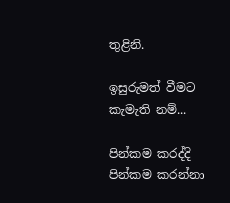තුළිනි.

ඉසුරුමත් වීමට කැමැති නම්...

පින්කම කරද්දි පින්කම කරන්නා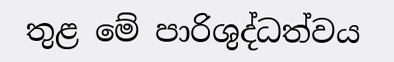තුළ මේ පාරිශුද්ධත්වය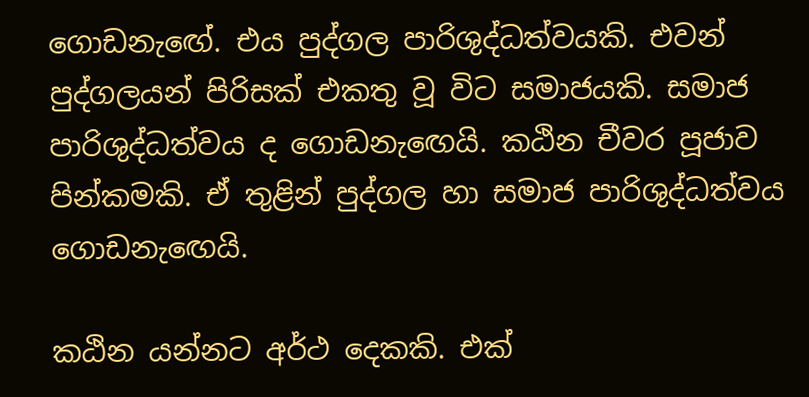ගොඩනැඟේ. එය පුද්ගල පාරිශුද්ධත්වයකි. එවන් පුද්ගලයන් පිරිසක් එකතු වූ විට සමාජයකි. සමාජ පාරිශුද්ධත්වය ද ගොඩනැඟෙයි. කඨින චීවර පූජාව පින්කමකි. ඒ තුළින් පුද්ගල හා සමාජ පාරිශුද්ධත්වය ගොඩනැඟෙයි.

කඨින යන්නට අර්ථ දෙකකි. එක්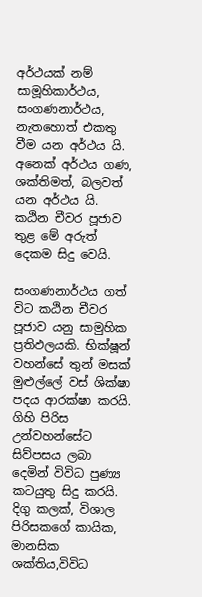අර්ථයක් නම් සාමූහිකාර්ථය, සංගණනාර්ථය, නැතහොත් එකතු වීම යන අර්ථය යි. අනෙක් අර්ථය ගණ, ශක්තිමත්, බලවත් යන අර්ථය යි. කඨින චීවර පූජාව තුළ මේ අරුත් දෙකම සිදු වෙයි.

සංගණනාර්ථය ගත් විට කඨින චීවර පූජාව යනු සාමුහික ප්‍රතිඵලයකි. භික්ෂූන් වහන්සේ තුන් මසක් මුළුල්ලේ වස් ශික්ෂා පදය ආරක්ෂා කරයි. ගිහි පිරිස උන්වහන්සේට සිව්පසය ලබා දෙමින් විවිධ පුණ්‍ය කටයුතු සිදු කරයි. දිගු කලක්, විශාල පිරිසකගේ කායික, මානසික ශක්තිය,විවිධ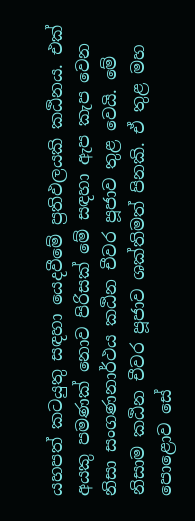යහපත් කටයුතු සඳහා යෙදවීමේ ප්‍රතිඵලයකි කඨිනය. එක් අයකු පමණක් නොව පිරිසක් මේ සඳහා ඇප කැප වෙන නිසා සංගණනාර්ථය කඨින චීවර පූජාව තුළ වෙයි. මේ නිසාම කඨින චීවර පූජාව ශක්තිමත් පිනකි. ඒ තුළ මහ පොළොව සේ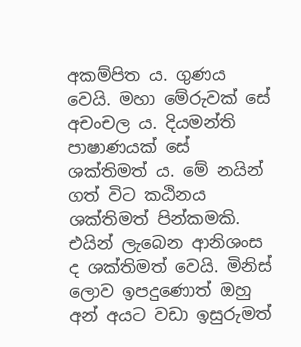අකම්පිත ය. ගුණය වෙයි. මහා මේරුවක් සේ අචංචල ය. දියමන්ති පාෂාණයක් සේ ශක්තිමත් ය. මේ නයින් ගත් විට කඨිනය ශක්තිමත් පින්කමකි. එයින් ලැබෙන ආනිශංස ද ශක්තිමත් වෙයි. මිනිස් ලොව ඉපදුණොත් ඔහු අන් අයට වඩා ඉසුරුමත්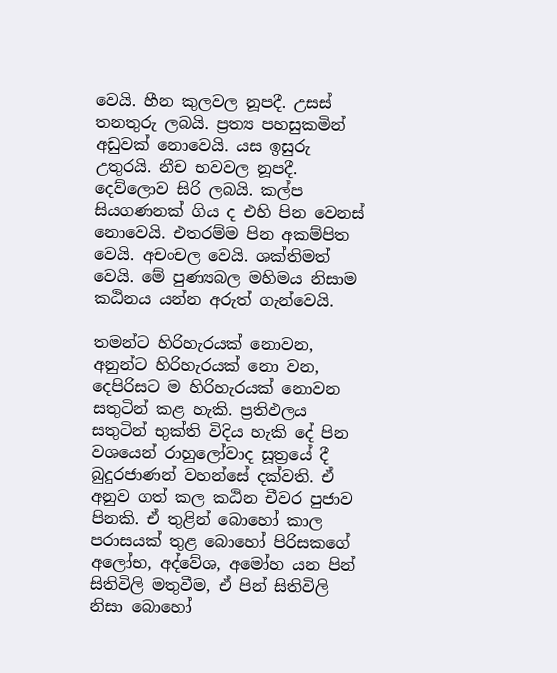වෙයි. හීන කුලවල නූපදී. උසස් තනතුරු ලබයි. ප්‍රත්‍ය පහසුකමින් අඩුවක් නොවෙයි. යස ඉසුරු උතුරයි. නීච භවවල නූපදී. දෙව්ලොව සිරි ලබයි. කල්ප සියගණනක් ගිය ද එහි පින වෙනස් නොවෙයි. එතරම්ම පින අකම්පිත වෙයි. අචංචල වෙයි. ශක්තිමත් වෙයි. මේ පුණ්‍යබල මහිමය නිසාම කඨිනය යන්න අරුත් ගැන්වෙයි.

තමන්ට හිරිහැරයක් නොවන, අනුන්ට හිරිහැරයක් නො වන, දෙපිරිසට ම හිරිහැරයක් නොවන සතුටින් කළ හැකි. ප්‍රතිඵලය සතුටින් භුක්ති විදිය හැකි දේ පින වශයෙන් රාහුලෝවාද සූත්‍රයේ දී බුදුරජාණන් වහන්සේ දක්වති. ඒ අනුව ගත් කල කඨින චීවර පුජාව පිනකි. ඒ තුළින් බොහෝ කාල පරාසයක් තුළ බොහෝ පිරිසකගේ අලෝභ, අද්වේශ, අමෝහ යන පින් සිතිවිලි මතුවීම, ඒ පින් සිතිවිලි නිසා බොහෝ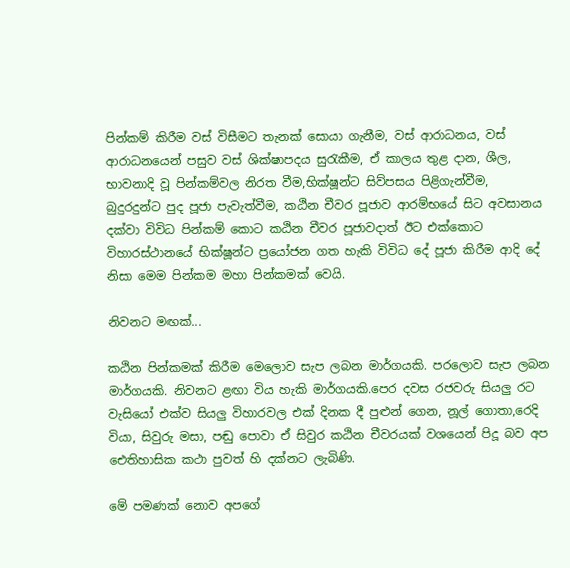පින්කම් කිරීම වස් විසීමට තැනක් සොයා ගැනීම, වස් ආරාධනය, වස් ආරාධනයෙන් පසුව වස් ශික්ෂාපදය සුරැකීම, ඒ කාලය තුළ දාන, ශීල, භාවනාදි වූ පින්කම්වල නිරත වීම,භික්ෂූන්ට සිව්පසය පිළිගැන්වීම, බුදුරදුන්ට පුද පූජා පැවැත්වීම, කඨින චීවර පූජාව ආරම්භයේ සිට අවසානය දක්වා විවිධ පින්කම් කොට කඨින චීවර පූජාවදාත් ඊට එක්කොට විහාරස්ථානයේ භික්ෂූන්ට ප්‍රයෝජන ගත හැකි විවිධ දේ පූජා කිරීම ආදි දේ නිසා මෙම පින්කම මහා පින්කමක් වෙයි.

නිවනට මඟක්...

කඨින පින්කමක් කිරීම මෙලොව සැප ලබන මාර්ගයකි. පරලොව සැප ලබන මාර්ගයකි. නිවනට ළඟා විය හැකි මාර්ගයකි.පෙර දවස රජවරු සියලු රට වැසියෝ එක්ව සියලු විහාරවල එක් දිනක දී පුළුන් ගෙන, නූල් ගොතා,රෙදි වියා, සිවුරු මසා, පඬු පොවා ඒ සිවුර කඨින චීවරයක් වශයෙන් පිදූ බව අප ඓතිහාසික කථා පුවත් හි දක්නට ලැබිණි.

මේ පමණක් නොව අපගේ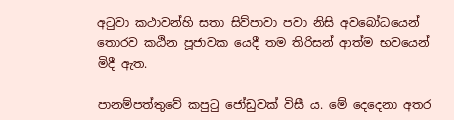අටුවා කථාවන්හි සතා සිව්පාවා පවා නිසි අවබෝධයෙන් තොරව කඨින පූජාවක යෙදී තම තිරිසන් ආත්ම භවයෙන් මිදී ඇත.

පානම්පත්තුවේ කපුටු ජෝඩුවක් විසී ය. මේ දෙදෙනා අතර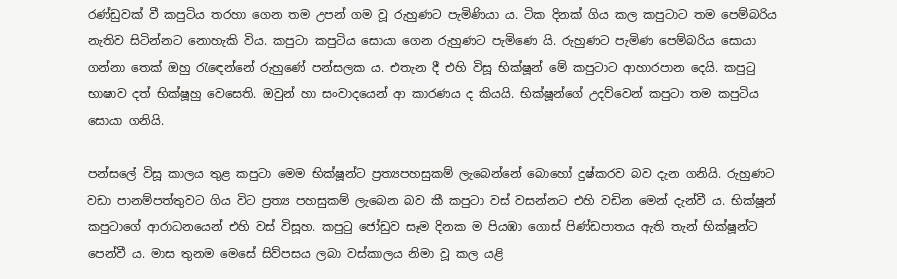රණ්ඩුවක් වී කපුටිය තරහා ගෙන තම උපන් ගම වූ රුහුණට පැමිණියා ය. ටික දිනක් ගිය කල කපුටාට තම පෙම්බරිය නැතිව සිටින්නට නොහැකි විය. කපුටා කපුටිය සොයා ගෙන රුහුණට පැමිණෙ යි. රුහුණට පැමිණ පෙම්බරිය සොයා ගන්නා තෙක් ඔහු රැඳෙන්නේ රුහුණේ පන්සලක ය. එතැන දී එහි විසූ භික්ෂූන් මේ කපුටාට ආහාරපාන දෙයි. කපුටු භාෂාව දත් භික්ෂූහු වෙසෙති. ඔවුන් හා සංවාදයෙන් ආ කාරණය ද කියයි. භික්ෂූන්ගේ උදව්වෙන් කපුටා තම කපුටිය සොයා ගනියි.

පන්සලේ විසූ කාලය තුළ කපුටා මෙම භික්ෂූන්ට ප්‍රත්‍යපහසුකම් ලැබෙන්නේ බොහෝ දුෂ්කරව බව දැන ගනියි. රුහුණට වඩා පානම්පත්තුවට ගිය විට ප්‍රත්‍ය පහසුකම් ලැබෙන බව කී කපුටා වස් වසන්නට එහි වඩින මෙන් දැන්වී ය. භික්ෂූන් කපුටාගේ ආරාධනයෙන් එහි වස් විසූහ. කපුටු ජෝඩුව සෑම දිනක ම පියඹා ගොස් පිණ්ඩපාතය ඇති තැන් භික්ෂූන්ට පෙන්වී ය. මාස තුනම මෙසේ සිව්පසය ලබා වස්කාලය නිමා වූ කල යළි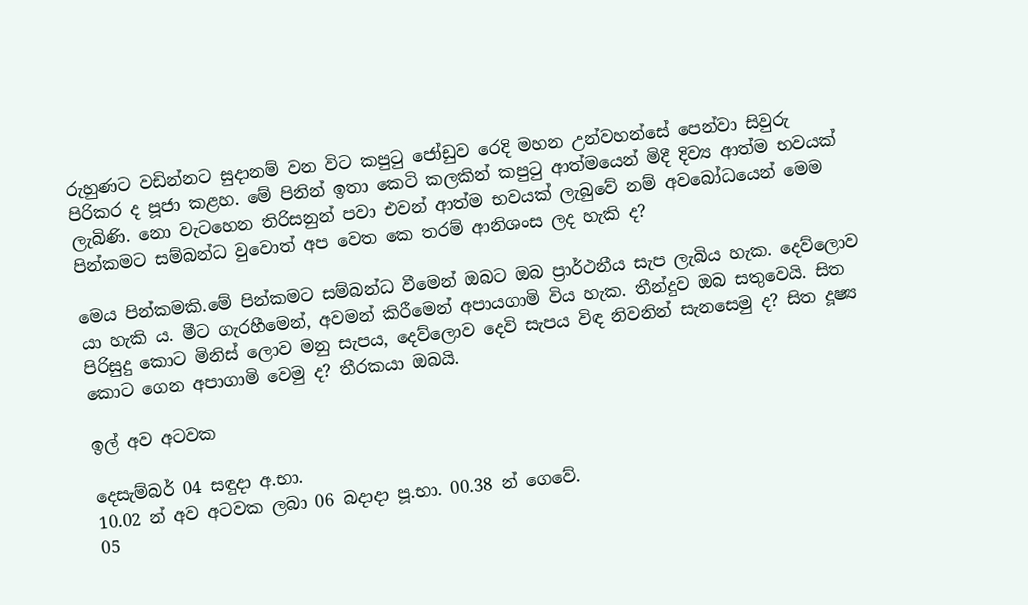රුහුණට වඩින්නට සුදානම් වන විට කපුටු ජෝඩුව රෙදි මහන උන්වහන්සේ පෙන්වා සිවුරු පිරිකර ද පූජා කළහ. මේ පිනින් ඉතා කෙටි කලකින් කපුටු ආත්මයෙන් මිදී දිව්‍ය ආත්ම භවයක් ලැබිණි. නො වැටහෙන තිරිසනුන් පවා එවන් ආත්ම භවයක් ලැබුවේ නම් අවබෝධයෙන් මෙම පින්කමට සම්බන්ධ වුවොත් අප වෙත කෙ තරම් ආනිශංස ලද හැකි ද?

මෙය පින්කමකි.මේ පින්කමට සම්බන්ධ වීමෙන් ඔබට ඔබ ප්‍රාර්ථනීය සැප ලැබිය හැක. දෙව්ලොව යා හැකි ය. මීට ගැරහීමෙන්, අවමන් කිරීමෙන් අපායගාමි විය හැක. තීන්දුව ඔබ සතුවෙයි. සිත පිරිසුදු කොට මිනිස් ලොව මනු සැපය, දෙව්ලොව දෙවි සැපය විඳ නිවනින් සැනසෙමු ද? සිත දූෂ්‍ය කොට ගෙන අපාගාමි වෙමු ද? තීරකයා ඔබයි.

ඉල් අව අටවක

දෙසැම්බර් 04 සඳුදා අ.භා.
10.02 න් අව අටවක ලබා 06 බදාදා පූ.භා. 00.38 න් ගෙවේ.
05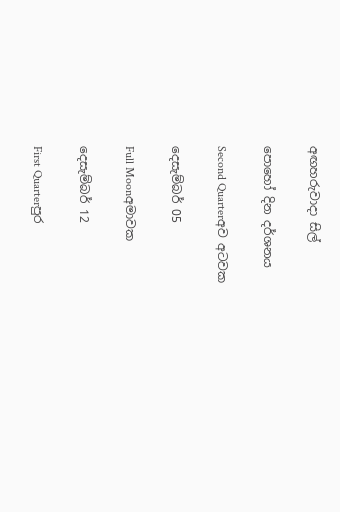අඟහරුවාදා සිල්

පොහෝ දින දර්ශනය

Second Quarterඅව අටවක

දෙසැම්බර් 05

Full Moonඅමාවක

දෙසැම්බර් 12

First Quarterපුර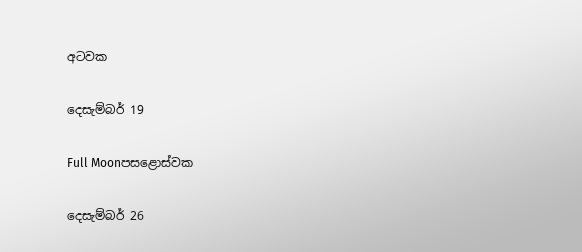අටවක

දෙසැම්බර් 19

Full Moonපසළොස්වක

දෙසැම්බර් 26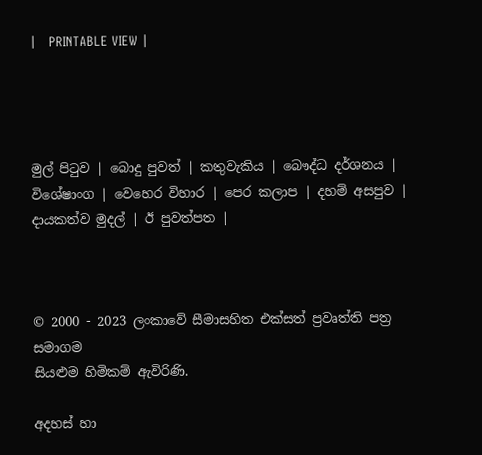|   PRINTABLE VIEW |




මුල් පිටුව | බොදු පුවත් | කතුවැකිය | බෞද්ධ දර්ශනය | විශේෂාංග | වෙහෙර විහාර | පෙර කලාප | දහම් අසපුව | දායකත්ව මුදල් | ඊ පුවත්පත |



© 2000 - 2023 ලංකාවේ සීමාසහිත එක්සත් ප්‍රවෘත්ති පත්‍ර සමාගම
සියළුම හිමිකම් ඇවිරිණි.

අදහස් හා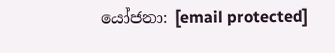යෝජනා: [email protected]